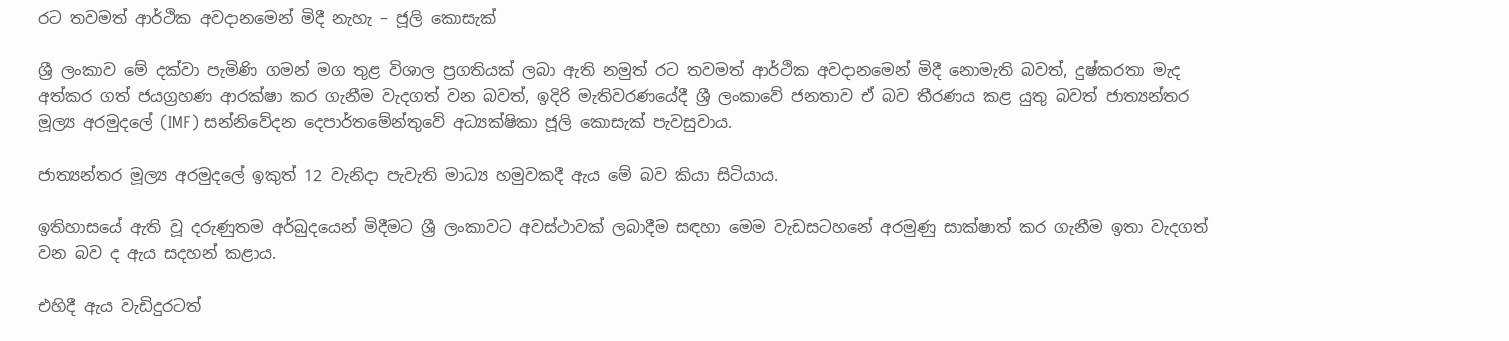රට තවමත් ආර්ථික අවදානමෙන් මිදී නැහැ – ජූලි කොසැක්

ශ්‍රී ලංකාව මේ දක්වා පැමිණි ගමන් මග තුළ විශාල ප්‍රගතියක් ලබා ඇති නමුත් රට තවමත් ආර්ථික අවදානමෙන් මිදී නොමැති බවත්, දුෂ්කරතා මැද අත්කර ගත් ජයග්‍රහණ ආරක්ෂා කර ගැනීම වැදගත් වන බවත්, ඉදිරි මැතිවරණයේදී ශ්‍රී ලංකාවේ ජනතාව ඒ බව තීරණය කළ යුතු බවත් ජාත්‍යන්තර මූල්‍ය අරමුදලේ (IMF) සන්නිවේදන දෙපාර්තමේන්තුවේ අධ්‍යක්ෂිකා ජූලි කොසැක් පැවසුවාය.

ජාත්‍යන්තර මූල්‍ය අරමුදලේ ඉකුත් 12 වැනිදා පැවැති මාධ්‍ය හමුවකදී ඇය මේ බව කියා සිටියාය.

ඉතිහාසයේ ඇති වූ දරුණුතම අර්බුදයෙන් මිදීමට ශ්‍රී ලංකාවට අවස්ථාවක් ලබාදීම සඳහා මෙම වැඩසටහනේ අරමුණු සාක්ෂාත් කර ගැනීම ඉතා වැදගත් වන බව ද ඇය සදහන් කළාය.

එහිදී ඇය වැඩිදුරටත්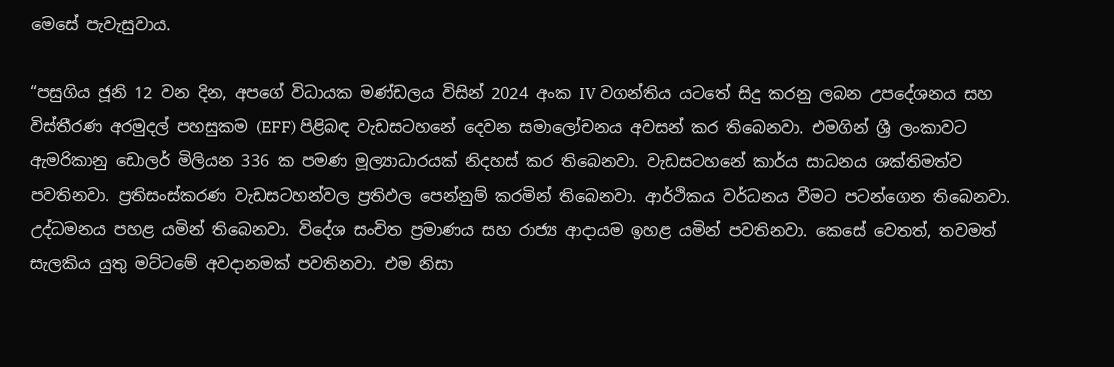මෙසේ පැවැසුවාය.

“පසුගිය ජූනි 12 වන දින, අපගේ විධායක මණ්ඩලය විසින් 2024 අංක IV වගන්තිය යටතේ සිදු කරනු ලබන උපදේශනය සහ විස්තීරණ අරමුදල් පහසුකම (EFF) පිළිබඳ වැඩසටහනේ දෙවන සමාලෝචනය අවසන් කර තිබෙනවා. එමගින් ශ්‍රී ලංකාවට ඇමරිකානු ඩොලර් මිලියන 336 ක පමණ මූල්‍යාධාරයක් නිදහස් කර තිබෙනවා. වැඩසටහනේ කාර්ය සාධනය ශක්තිමත්ව පවතිනවා. ප්‍රතිසංස්කරණ වැඩසටහන්වල ප්‍රතිඵල පෙන්නුම් කරමින් තිබෙනවා. ආර්ථිකය වර්ධනය වීමට පටන්ගෙන තිබෙනවා. උද්ධමනය පහළ යමින් තිබෙනවා. විදේශ සංචිත ප්‍රමාණය සහ රාජ්‍ය ආදායම ඉහළ යමින් පවතිනවා. කෙසේ වෙතත්, තවමත් සැලකිය යුතු මට්ටමේ අවදානමක් පවතිනවා. එම නිසා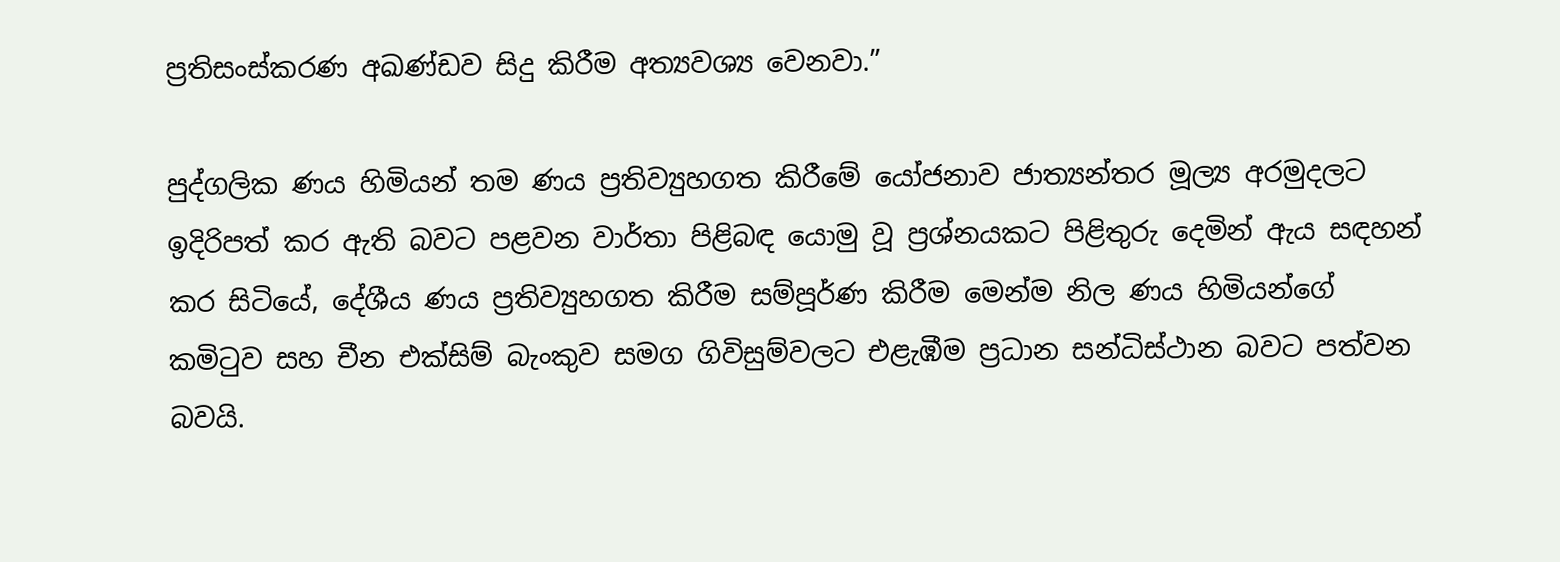ප්‍රතිසංස්කරණ අඛණ්ඩව සිදු කිරීම අත්‍යවශ්‍ය වෙනවා.”

පුද්ගලික ණය හිමියන් තම ණය ප්‍රතිව්‍යුහගත කිරීමේ යෝජනාව ජාත්‍යන්තර මූල්‍ය අරමුදලට ඉදිරිපත් කර ඇති බවට පළවන වාර්තා පිළිබඳ යොමු වූ ප්‍රශ්නයකට පිළිතුරු දෙමින් ඇය සඳහන් කර සිටියේ, දේශීය ණය ප්‍රතිව්‍යුහගත කිරීම සම්පූර්ණ කිරීම මෙන්ම නිල ණය හිමියන්ගේ කමිටුව සහ චීන එක්සිම් බැංකුව සමග ගිවිසුම්වලට එළැඹීම ප්‍රධාන සන්ධිස්ථාන බවට පත්වන බවයි.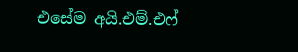එසේම අයි.එම්.එෆ්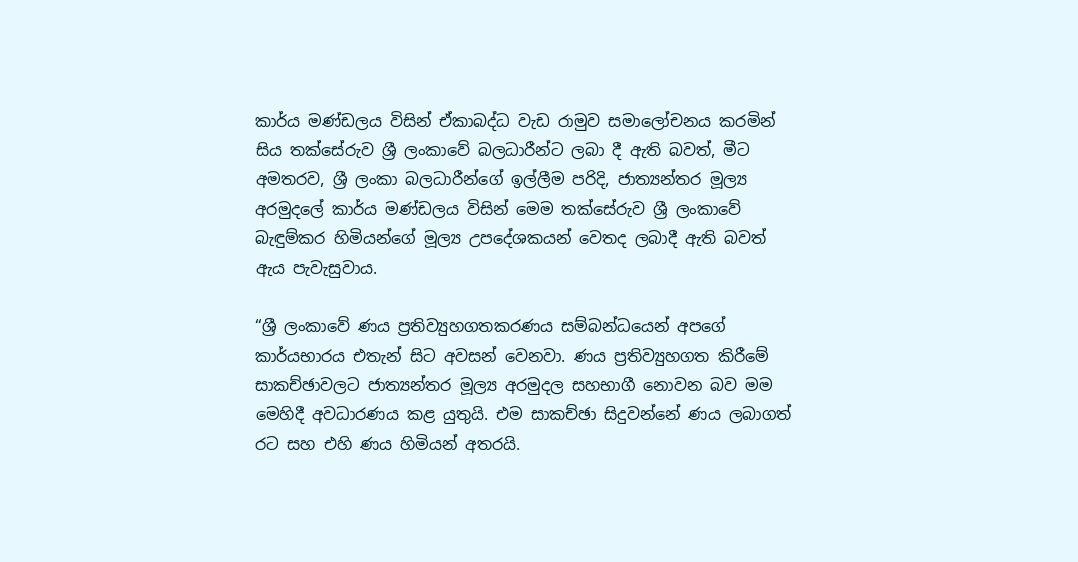කාර්ය මණ්ඩලය විසින් ඒකාබද්ධ වැඩ රාමුව සමාලෝචනය කරමින් සිය තක්සේරුව ශ්‍රී ලංකාවේ බලධාරීන්ට ලබා දී ඇති බවත්, මීට අමතරව, ශ්‍රී ලංකා බලධාරීන්ගේ ඉල්ලීම පරිදි, ජාත්‍යන්තර මූල්‍ය අරමුදලේ කාර්ය මණ්ඩලය විසින් මෙම තක්සේරුව ශ්‍රී ලංකාවේ බැඳුම්කර හිමියන්ගේ මූල්‍ය උපදේශකයන් වෙතද ලබාදී ඇති බවත් ඇය පැවැසුවාය.

“ශ්‍රී ලංකාවේ ණය ප්‍රතිව්‍යුහගතකරණය සම්බන්ධයෙන් අපගේ කාර්යභාරය එතැන් සිට අවසන් වෙනවා. ණය ප්‍රතිව්‍යුහගත කිරීමේ සාකච්ඡාවලට ජාත්‍යන්තර මූල්‍ය අරමුදල සහභාගී නොවන බව මම මෙහිදී අවධාරණය කළ යුතුයි. එම සාකච්ඡා සිදුවන්නේ ණය ලබාගත් රට සහ එහි ණය හිමියන් අතරයි.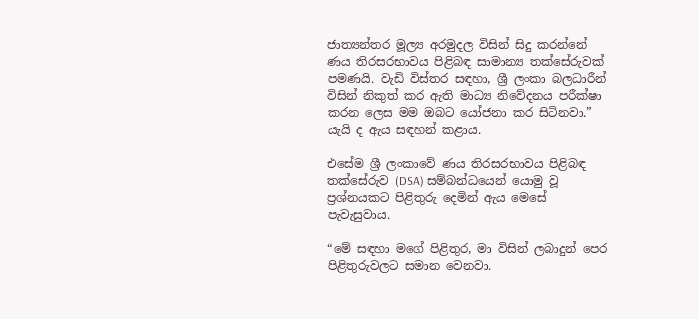ජාත්‍යන්තර මූල්‍ය අරමුදල විසින් සිදු කරන්නේ ණය තිරසරභාවය පිළිබඳ සාමාන්‍ය තක්සේරුවක් පමණයි. වැඩි විස්තර සඳහා, ශ්‍රී ලංකා බලධාරීන් විසින් නිකුත් කර ඇති මාධ්‍ය නිවේදනය පරීක්ෂා කරන ලෙස මම ඔබට යෝජනා කර සිටිනවා.” යැයි ද ඇය සඳහන් කළාය.

එසේම ශ්‍රී ලංකාවේ ණය තිරසරභාවය පිළිබඳ තක්සේරුව (DSA) සම්බන්ධයෙන් යොමු වූ ප්‍රශ්නයකට පිළිතුරු දෙමින් ඇය මෙසේ පැවැසුවාය.

“මේ සඳහා මගේ පිළිතුර, මා විසින් ලබාදුන් පෙර පිළිතුරුවලට සමාන වෙනවා.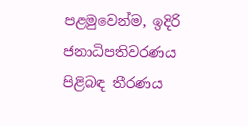පළමුවෙන්ම, ඉදිරි ජනාධිපතිවරණය පිළිබඳ තීරණය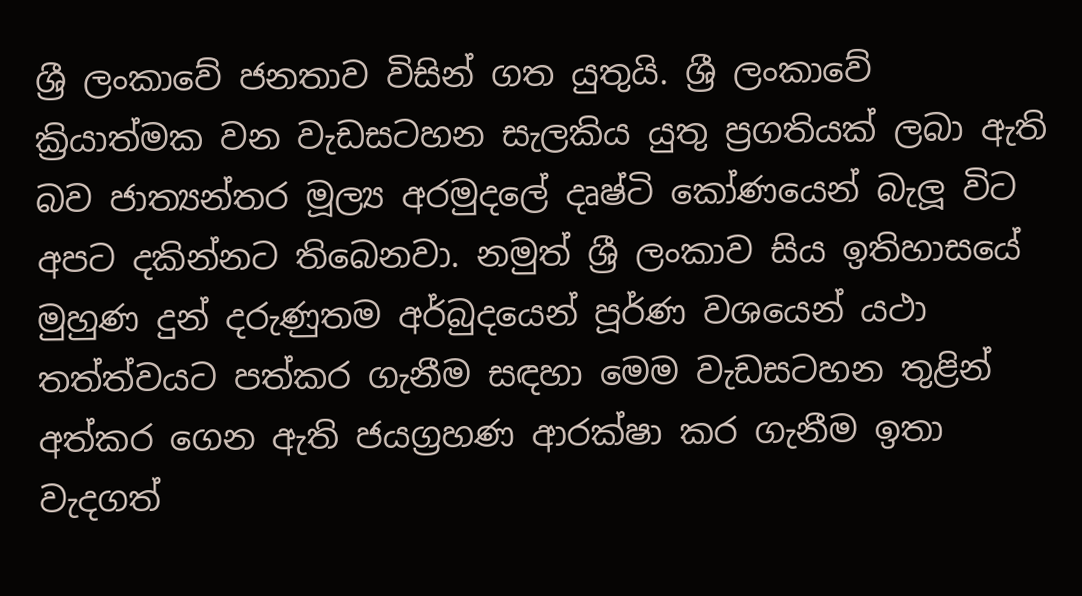ශ්‍රී ලංකාවේ ජනතාව විසින් ගත යුතුයි. ශ්‍රී ලංකාවේ ක්‍රියාත්මක වන වැඩසටහන සැලකිය යුතු ප්‍රගතියක් ලබා ඇති බව ජාත්‍යන්තර මූල්‍ය අරමුදලේ දෘෂ්ටි කෝණයෙන් බැලූ විට අපට දකින්නට තිබෙනවා. නමුත් ශ්‍රී ලංකාව සිය ඉතිහාසයේ මුහුණ දුන් දරුණුතම අර්බුදයෙන් පූර්ණ වශයෙන් යථා තත්ත්වයට පත්කර ගැනීම සඳහා මෙම වැඩසටහන තුළින් අත්කර ගෙන ඇති ජයග්‍රහණ ආරක්ෂා කර ගැනීම ඉතා වැදගත්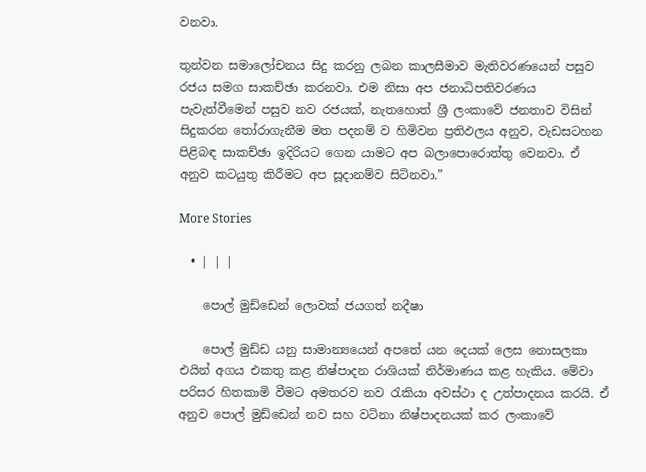වනවා.

තුන්වන සමාලෝචනය සිදු කරනු ලබන කාලසීමාව මැතිවරණයෙන් පසුව රජය සමග සාකච්ඡා කරනවා. එම නිසා අප ජනාධිපතිවරණය පැවැත්වීමෙන් පසුව නව රජයක්, නැතහොත් ශ්‍රී ලංකාවේ ජනතාව විසින් සිදුකරන තෝරාගැනීම මත පදනම් ව හිමිවන ප්‍රතිඵලය අනුව, වැඩසටහන පිළිබඳ සාකච්ඡා ඉදිරියට ගෙන යාමට අප බලාපොරොත්තු වෙනවා. ඒ අනුව කටයුතු කිරීමට අප සූදානම්ව සිටිනවා.”

More Stories

  • | | |

    පොල් මුඩ්ඩෙන් ලොවක් ජයගත් නදීෂා

    පොල් මුඩ්ඩ යනු සාමාන්‍යයෙන් අපතේ යන දෙයක් ලෙස නොසලකා එයින් අගය එකතු කළ නිෂ්පාදන රාශියක් නිර්මාණය කළ හැකිය. මේවා පරිසර හිතකාමි වීමට අමතරව නව රැකියා අවස්ථා ද උත්පාදනය කරයි. ඒ අනුව පොල් මුඩ්ඩෙන් නව සහ වටිනා නිෂ්පාදනයක් කර ලංකාවේ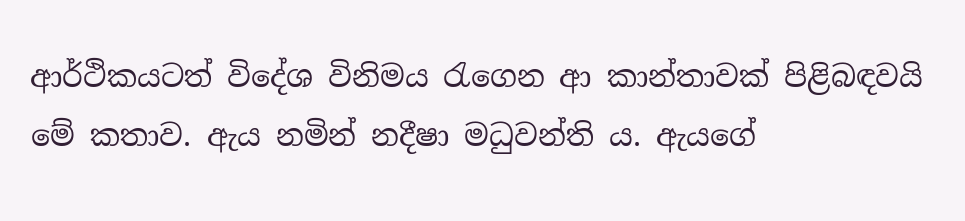ආර්ථිකයටත් විදේශ විනිමය රැගෙන ආ කාන්තාවක් පිළිබඳවයි මේ කතාව. ඇය නමින් නදීෂා මධුවන්ති ය. ඇයගේ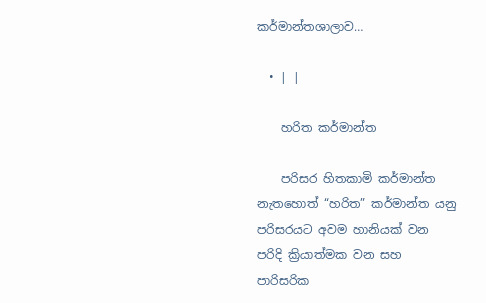කර්මාන්තශාලාව…

  • | |

    හරිත කර්මාන්ත

    පරිසර හිතකාමි කර්මාන්ත නැතහොත් “හරිත” කර්මාන්ත යනු පරිසරයට අවම හානියක් වන පරිදි ක්‍රියාත්මක වන සහ පාරිසරික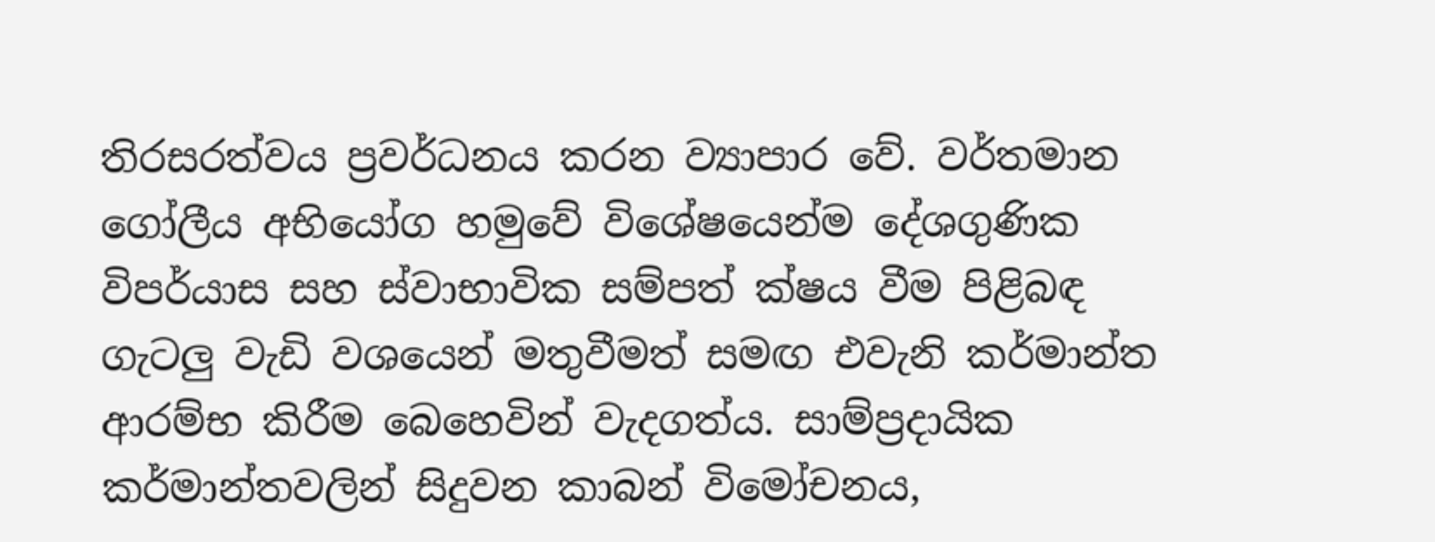තිරසරත්වය ප්‍රවර්ධනය කරන ව්‍යාපාර වේ. වර්තමාන ගෝලීය අභියෝග හමුවේ විශේෂයෙන්ම දේශගුණික විපර්යාස සහ ස්වාභාවික සම්පත් ක්ෂය වීම පිළිබඳ ගැටලු වැඩි වශයෙන් මතුවීමත් සමඟ එවැනි කර්මාන්ත ආරම්භ කිරීම බෙහෙවින් වැදගත්ය. සාම්ප්‍රදායික කර්මාන්තවලින් සිදුවන කාබන් විමෝචනය,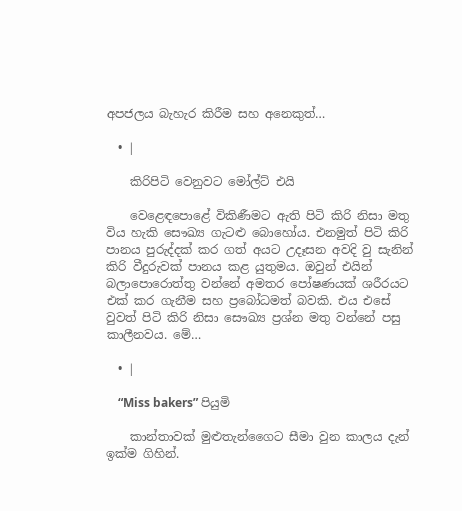අපජලය බැහැර කිරීම සහ අනෙකුත්…

  • |

    කිරිපිටි වෙනුවට මෝල්ට් එයි

    වෙළෙඳපොළේ විකිණීමට ඇති පිටි කිරි නිසා මතු විය හැකි සෞඛ්‍ය ගැටළු බොහෝය. එනමුත් පිටි කිරි පානය පුරුද්දක් කර ගත් අයට උදෑසන අවදි වු සැනින් කිරි වීදුරුවක් පානය කළ යුතුමය. ඔවුන් එයින් බලාපොරොත්තු වන්නේ අමතර පෝෂණයක් ශරීරයට එක් කර ගැනීම සහ ප්‍රබෝධමත් බවකි. එය එසේ වුවත් පිටි කිරි නිසා සෞඛ්‍ය ප්‍රශ්න මතු වන්නේ පසු කාලීනවය. මේ…

  • |

    “Miss bakers” පියුමි

    කාන්තාවක් මුළුතැන්ගෛට සීමා වුන කාලය දැන් ඉක්ම ගිහින්.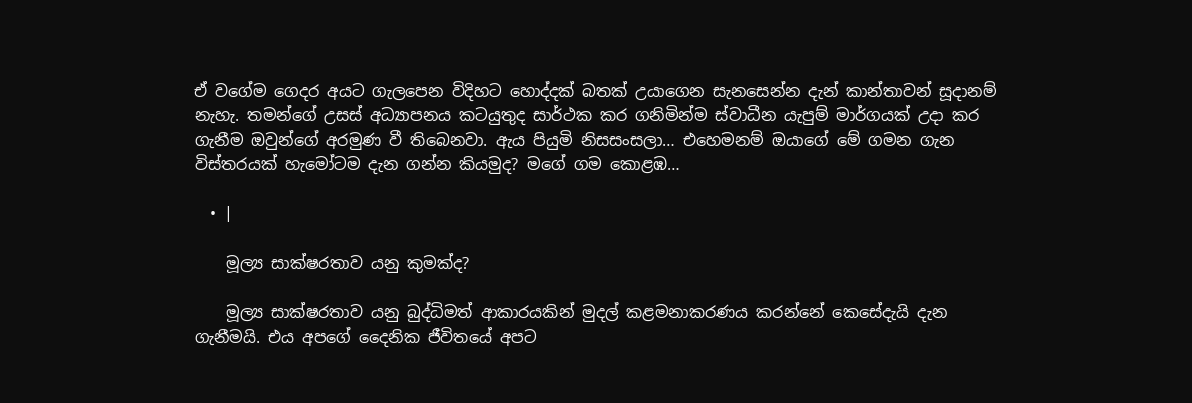ඒ වගේම ගෙදර අයට ගැලපෙන විදිහට හොද්දක් බතක් උයාගෙන සැනසෙන්න දැන් කාන්තාවන් සූදානම් නැහැ. තමන්ගේ උසස් අධ්‍යාපනය කටයුතුද සාර්ථක කර ගනිමින්ම ස්වාධීන යැපුම් මාර්ගයක් උදා කර ගැනීම ඔවුන්ගේ අරමුණ වී තිබෙනවා. ඇය පියුමි නිසසංසලා… එහෙමනම් ඔයාගේ මේ ගමන ගැන විස්තරයක් හැමෝටම දැන ගන්න කියමුද? මගේ ගම කොළඹ…

  • |

    මූල්‍ය සාක්ෂරතාව යනු කුමක්ද?

    මූල්‍ය සාක්ෂරතාව යනු බුද්ධිමත් ආකාරයකින් මුදල් කළමනාකරණය කරන්නේ කෙසේදැයි දැන ගැනීමයි. එය අපගේ දෛනික ජීවිතයේ අපට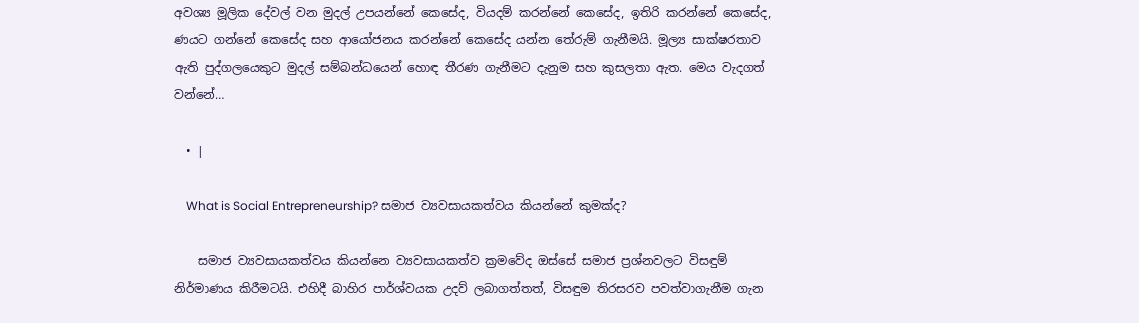අවශ්‍ය මූලික දේවල් වන මුදල් උපයන්නේ කෙසේද, වියදම් කරන්නේ කෙසේද, ඉතිරි කරන්නේ කෙසේද, ණයට ගන්නේ කෙසේද සහ ආයෝජනය කරන්නේ කෙසේද යන්න තේරුම් ගැනීමයි. මූල්‍ය සාක්ෂරතාව ඇති පුද්ගලයෙකුට මුදල් සම්බන්ධයෙන් හොඳ තීරණ ගැනීමට දැනුම සහ කුසලතා ඇත. මෙය වැදගත් වන්නේ…

  • |

    What is Social Entrepreneurship? සමාජ ව්‍යවසායකත්වය කියන්නේ කුමක්ද?

    සමාජ ව්‍යවසායකත්වය කියන්නෙ ව්‍යවසායකත්ව ක්‍රමවේද ඔස්සේ සමාජ ප්‍රශ්නවලට විසඳුම් නිර්මාණය කිරීමටයි. එහිදී බාහිර පාර්ශ්වයක උදව් ලබාගත්තත්, විසඳුම තිරසරව පවත්වාගැනීම ගැන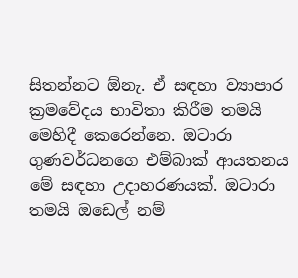සිතන්නට ඕනැ. ඒ සඳහා ව්‍යාපාර ක්‍රමවේදය භාවිතා කිරීම තමයි මෙහිදී කෙරෙන්නෙ. ඔටාරා ගුණවර්ධනගෙ එම්බාක් ආයතනය මේ සඳහා උදාහරණයක්. ඔටාරා තමයි ඔඩෙල් නම්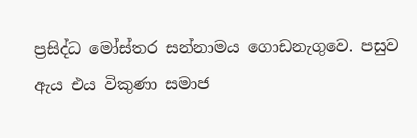ප්‍රසිද්ධ මෝස්තර සන්නාමය ගොඩනැගුවෙ. පසුව ඇය එය විකුණා සමාජ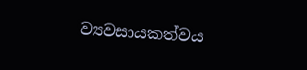ව්‍යවසායකත්වය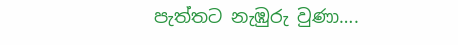පැත්තට නැඹුරු වුණා….